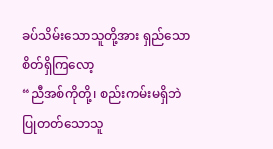ခပ်သိမ်းသောသူတို့အား ရှည်သောစိတ်ရှိကြလော့
“ညီအစ်ကိုတို့၊ စည်းကမ်းမရှိဘဲပြုတတ်သောသူ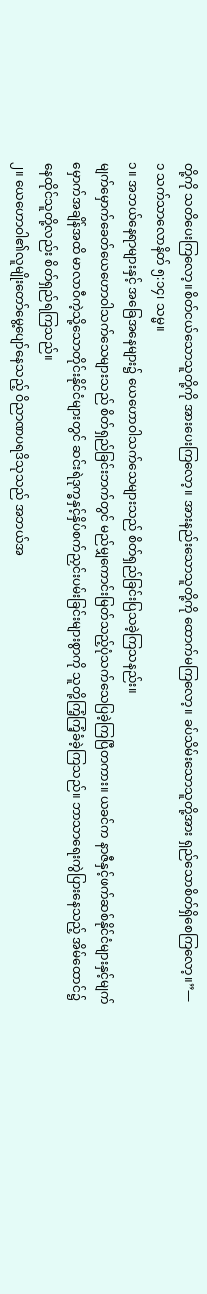တို့ကို သတိပေးကြလော့။စိတ်ငယ်သောသူတို့ကို အားပေးကြလော့။ အားနည်းသောသူတို့ကို ထောက်မကြလော့။ ခပ်သိမ်းသောသူတို့အား ရှည်သောစိတ်ရှိစေကြလော့။”—၁ သက်သာလောနိတ် ၅:၁၄၊ သမ္မ။
၁။ အဘယ်နေရာများနှင့် အခြေအနေများ၌ ယေဟောဝါသက်သေများသည် စိတ်ရှည်ခြင်းပြသခဲ့ကြသနည်း။
မျက်မှောက်ခေတ်ယေဟောဝါသက်သေများသည် စိတ်ရှည်ခြင်းဘက်တွင် မည်မျှကောင်းမြတ်သည့်ပုံသက်သေပြခဲ့ကြပြီတကား။ ယခင်က နာဇီနှင့်ဖက်ဆစ်နိုင်ငံများနှင့်မျက်မှောက်အချိန်အထိ မာလာဝီကဲ့သို့သောတိုင်းနိုင်ငံများတွင် ဆင်းရဲဒုက္ခနှင့်နှိပ်စက်ညှင်းပမ်းခြင်းများစွာကို သူတို့ကြံ့ကြံ့ခံခဲ့ကြသည်။ ဘာသာရေးကွဲပြားနေသည့် အိမ်ထောင်၌နေထိုင်သူတို့လည်း စိတ်ရှည်ရကြသည်။
၂။ ယေဟောဝါ၏လူမျိုးတော်မွေ့ပျော်နေသည့် ဝိညာဏပရဒိသုသည် အဘယ်အ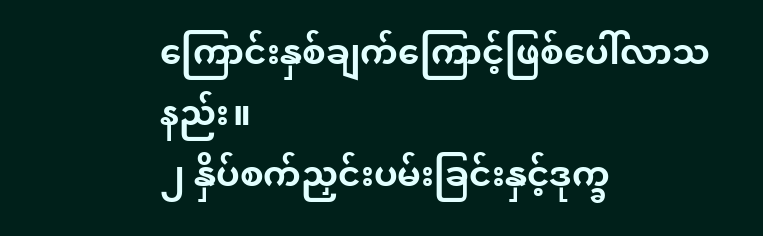ကြောင်းနှစ်ချက်ကြောင့်ဖြစ်ပေါ်လာသနည်း။
၂ နှိပ်စက်ညှင်းပမ်းခြင်းနှင့်ဒုက္ခ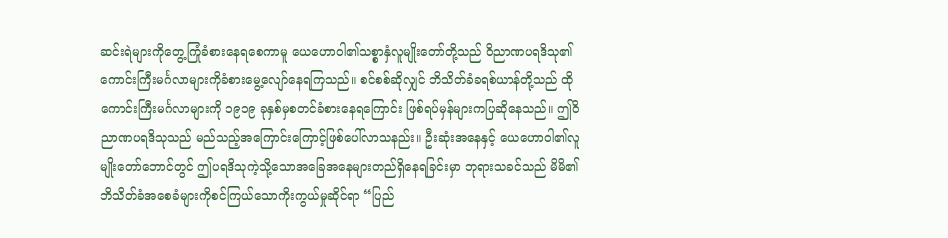ဆင်းရဲများကိုတွေ့ကြုံခံစားနေရစေကာမူ ယေဟောဝါ၏သစ္စာနှံလူမျိုးတော်တို့သည် ဝိညာဏပရဒိသု၏ကောင်းကြီးမင်္ဂလာများကိုခံစားမွေ့လျော်နေရကြသည်။ စင်စစ်ဆိုလျှင် ဘိသိတ်ခံခရစ်ယာန်တို့သည် ထိုကောင်းကြီးမင်္ဂလာများကို ၁၉၁၉ ခုနှစ်မှစတင်ခံစားနေရကြောင်း ဖြစ်ရပ်မှန်များကပြဆိုနေသည်။ ဤဝိညာဏပရဒိသုသည် မည်သည့်အကြောင်းကြောင့်ဖြစ်ပေါ်လာသနည်း။ ဦးဆုံးအနေနှင့် ယေဟောဝါ၏လူမျိုးတော်ဘောင်တွင် ဤပရဒိသုကဲ့သို့သောအခြေအနေများတည်ရှိနေရခြင်းမှာ ဘုရားသခင်သည် မိမိ၏ဘိသိတ်ခံအစေခံများကိုစင်ကြယ်သောကိုးကွယ်မှုဆိုင်ရာ “ပြည်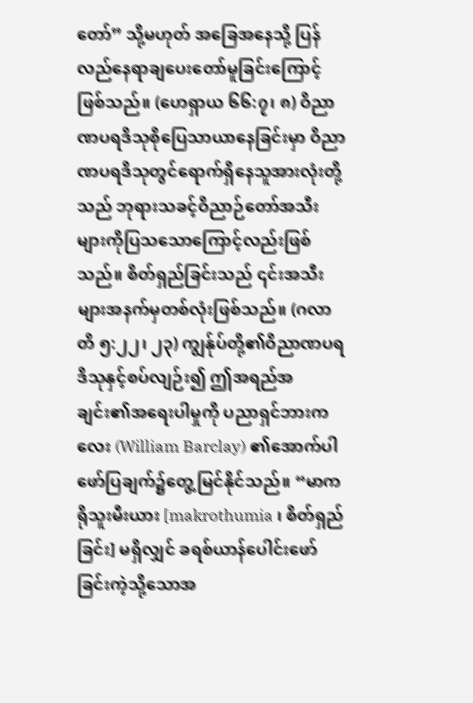တော်” သို့မဟုတ် အခြေအနေသို့ ပြန်လည်နေရာချပေးတော်မူခြင်းကြောင့်ဖြစ်သည်။ (ဟေရှာယ ၆၆:၇၊ ၈) ဝိညာဏပရဒိသုစိုပြေသာယာနေခြင်းမှာ ဝိညာဏပရဒိသုတွင်ရောက်ရှိနေသူအားလုံးတို့သည် ဘုရားသခင့်ဝိညာဉ်တော်အသီးများကိုပြသသောကြောင့်လည်းဖြစ်သည်။ စိတ်ရှည်ခြင်းသည် ၎င်းအသီးများအနက်မှတစ်လုံးဖြစ်သည်။ (ဂလာတိ ၅:၂၂၊ ၂၃) ကျွန်ုပ်တို့၏ဝိညာဏပရဒိသုနှင့်စပ်လျဉ်း၍ ဤအရည်အချင်း၏အရေးပါမှုကို ပညာရှင်ဘားကလေး (William Barclay) ၏အောက်ပါဖော်ပြချက်၌တွေ့မြင်နိုင်သည်။ “မာကရိုသူးမီးယား [makrothumia ၊ စိတ်ရှည်ခြင်း] မရှိလျှင် ခရစ်ယာန်ပေါင်းဖော်ခြင်းကဲ့သို့သောအ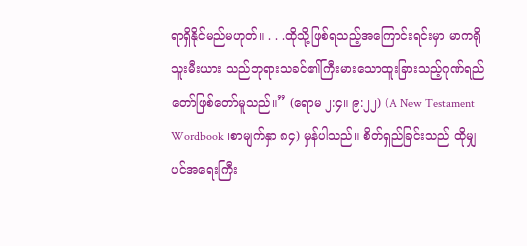ရာရှိနိုင်မည်မဟုတ်။ . . .ထိုသို့ဖြစ်ရသည့်အကြောင်းရင်းမှာ မာကရိုသူးမီးယား သည်ဘုရားသခင်၏ကြီးမားသောထူးခြားသည့်ဂုဏ်ရည်တော်ဖြစ်တော်မူသည်။” (ရောမ ၂:၄။ ၉:၂၂) (A New Testament Wordbook ၊စာမျက်နှာ ၈၄) မှန်ပါသည်။ စိတ်ရှည်ခြင်းသည် ထိုမျှပင်အရေးကြီး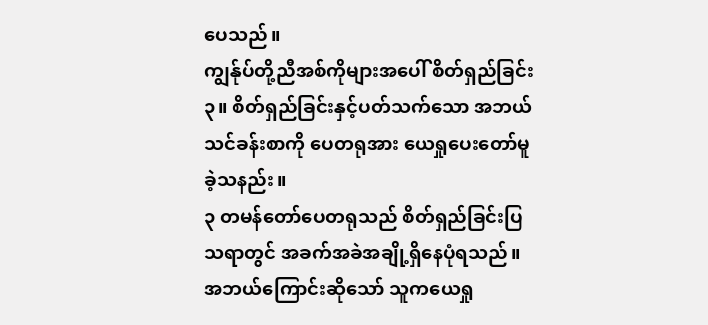ပေသည်။
ကျွန်ုပ်တို့ညီအစ်ကိုများအပေါ် စိတ်ရှည်ခြင်း
၃။ စိတ်ရှည်ခြင်းနှင့်ပတ်သက်သော အဘယ်သင်ခန်းစာကို ပေတရုအား ယေရှုပေးတော်မူခဲ့သနည်း။
၃ တမန်တော်ပေတရုသည် စိတ်ရှည်ခြင်းပြသရာတွင် အခက်အခဲအချို့ရှိနေပုံရသည်။ အဘယ်ကြောင်းဆိုသော် သူကယေရှု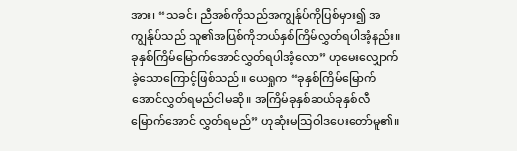အား၊ “သခင်၊ ညီအစ်ကိုသည်အကျွန်ုပ်ကိုပြစ်မှား၍ အကျွန်ုပ်သည် သူ၏အပြစ်ကိုဘယ်နှစ်ကြိမ်လွှတ်ရပါအံ့နည်း။ ခုနှစ်ကြိမ်မြောက်အောင်လွှတ်ရပါအံ့လော” ဟုမေးလျှောက်ခဲ့သောကြောင့်ဖြစ်သည်။ ယေရှုက “ခုနှစ်ကြိမ်မြောက်အောင်လွှတ်ရမည်ငါမဆို။ အကြိမ်ခုနှစ်ဆယ်ခုနှစ်လီမြောက်အောင် လွှတ်ရမည်” ဟုဆုံးမသြဝါဒပေးတော်မူ၏။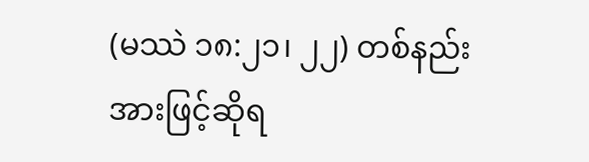(မဿဲ ၁၈:၂၁၊ ၂၂) တစ်နည်းအားဖြင့်ဆိုရ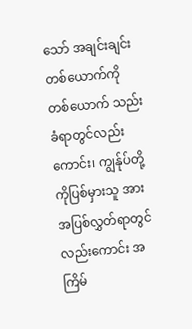သော် အချင်းချင်းတစ်ယောက်ကိုတစ်ယောက် သည်းခံရာတွင်လည်းကောင်း၊ ကျွန်ုပ်တို့ကိုပြစ်မှားသူ အားအပြစ်လွှတ်ရာတွင်လည်းကောင်း အကြိမ်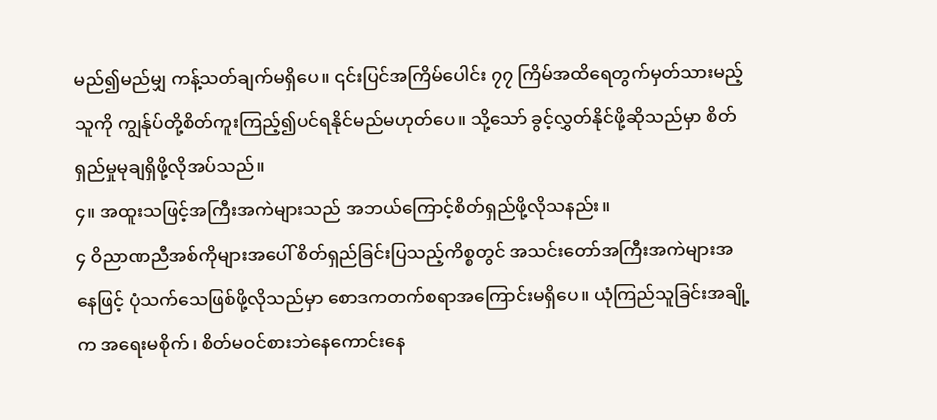မည်၍မည်မျှ ကန့်သတ်ချက်မရှိပေ။ ၎င်းပြင်အကြိမ်ပေါင်း ၇၇ ကြိမ်အထိရေတွက်မှတ်သားမည့်သူကို ကျွန်ုပ်တို့စိတ်ကူးကြည့်၍ပင်ရနိုင်မည်မဟုတ်ပေ။ သို့သော် ခွင့်လွှတ်နိုင်ဖို့ဆိုသည်မှာ စိတ်ရှည်မှုမုချရှိဖို့လိုအပ်သည်။
၄။ အထူးသဖြင့်အကြီးအကဲများသည် အဘယ်ကြောင့်စိတ်ရှည်ဖို့လိုသနည်း။
၄ ဝိညာဏညီအစ်ကိုများအပေါ် စိတ်ရှည်ခြင်းပြသည့်ကိစ္စတွင် အသင်းတော်အကြီးအကဲများအနေဖြင့် ပုံသက်သေဖြစ်ဖို့လိုသည်မှာ စောဒကတက်စရာအကြောင်းမရှိပေ။ ယုံကြည်သူခြင်းအချို့က အရေးမစိုက်၊ စိတ်မဝင်စားဘဲနေကောင်းနေ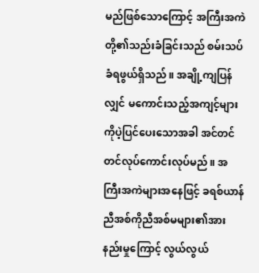မည်ဖြစ်သောကြောင့် အကြီးအကဲတို့၏သည်းခံခြင်းသည် စမ်းသပ်ခံရဖွယ်ရှိသည်။ အချို့ကျပြန်လျှင် မကောင်းသည့်အကျင့်များကိုပဲ့ပြင်ပေးသောအခါ အင်တင်တင်လုပ်ကောင်းလုပ်မည်။ အကြီးအကဲများအနေဖြင့် ခရစ်ယာန်ညီအစ်ကိုညီအစ်မများ၏အားနည်းမှုကြောင့် လွယ်လွယ်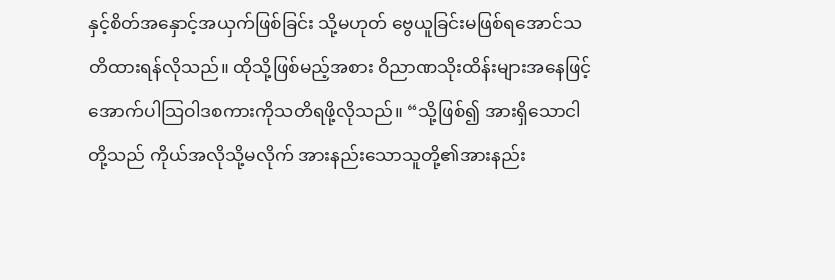နှင့်စိတ်အနှောင့်အယှက်ဖြစ်ခြင်း သို့မဟုတ် ဗွေယူခြင်းမဖြစ်ရအောင်သတိထားရန်လိုသည်။ ထိုသို့ဖြစ်မည့်အစား ဝိညာဏသိုးထိန်းများအနေဖြင့် အောက်ပါသြဝါဒစကားကိုသတိရဖို့လိုသည်။ “သို့ဖြစ်၍ အားရှိသောငါတို့သည် ကိုယ်အလိုသို့မလိုက် အားနည်းသောသူတို့၏အားနည်း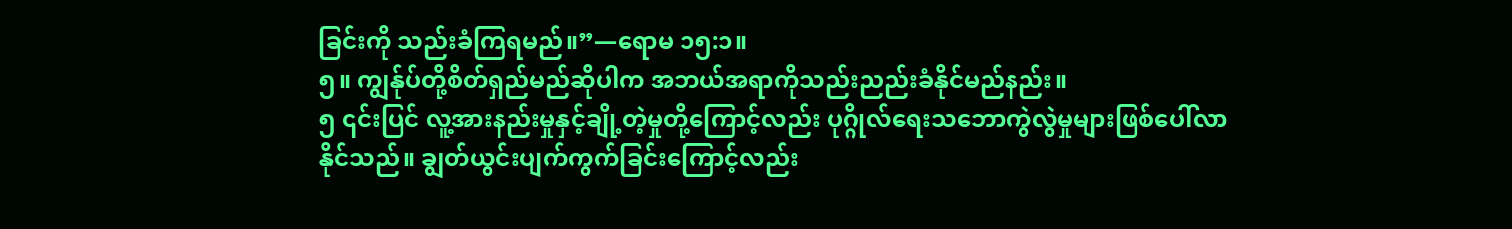ခြင်းကို သည်းခံကြရမည်။”—ရောမ ၁၅:၁။
၅။ ကျွန်ုပ်တို့စိတ်ရှည်မည်ဆိုပါက အဘယ်အရာကိုသည်းညည်းခံနိုင်မည်နည်း။
၅ ၎င်းပြင် လူ့အားနည်းမှုနှင့်ချို့တဲ့မှုတို့ကြောင့်လည်း ပုဂ္ဂိုလ်ရေးသဘောကွဲလွဲမှုများဖြစ်ပေါ်လာနိုင်သည်။ ချွတ်ယွင်းပျက်ကွက်ခြင်းကြောင့်လည်း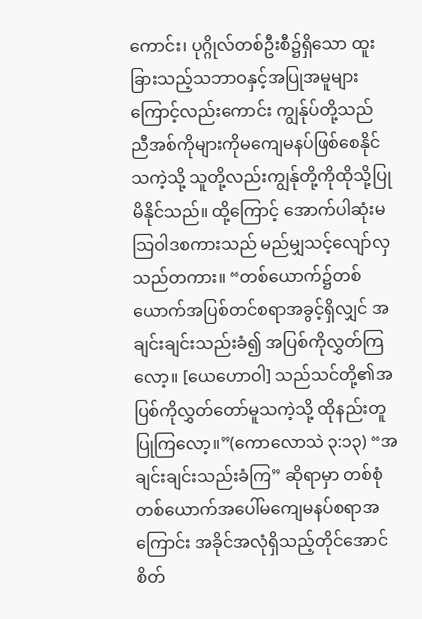ကောင်း၊ ပုဂ္ဂိုလ်တစ်ဦးစီ၌ရှိသော ထူးခြားသည့်သဘာဝနှင့်အပြုအမူများကြောင့်လည်းကောင်း ကျွန်ုပ်တို့သည် ညီအစ်ကိုများကိုမကျေမနပ်ဖြစ်စေနိုင်သကဲ့သို့ သူတို့လည်းကျွန်ုတို့ကိုထိုသို့ပြုမိနိုင်သည်။ ထို့ကြောင့် အောက်ပါဆုံးမသြဝါဒစကားသည် မည်မျှသင့်လျော်လှသည်တကား။ “တစ်ယောက်၌တစ်ယောက်အပြစ်တင်စရာအခွင့်ရှိလျှင် အချင်းချင်းသည်းခံ၍ အပြစ်ကိုလွှတ်ကြလော့။ [ယေဟောဝါ] သည်သင်တို့၏အပြစ်ကိုလွှတ်တော်မူသကဲ့သို့ ထိုနည်းတူပြုကြလော့။”(ကောလောသဲ ၃:၁၃) “အချင်းချင်းသည်းခံကြ” ဆိုရာမှာ တစ်စုံတစ်ယောက်အပေါ်မကျေမနပ်စရာအကြောင်း အခိုင်အလုံရှိသည့်တိုင်အောင် စိတ်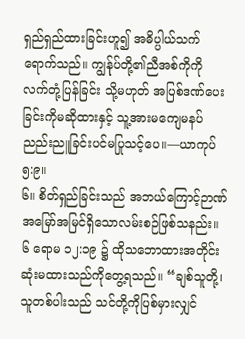ရှည်ရှည်ထားခြင်းဟူ၍ အဓိပ္ပါယ်သက်ရောက်သည်။ ကျွန်ုပ်တို့၏ညီအစ်ကိုကို လက်တုံ့ပြန်ခြင်း သို့မဟုတ် အပြစ်ဒဏ်ပေးခြင်းကိုမဆိုထားနှင့် သူ့အားမကျေမနပ်ညည်းညူခြင်းပင်မပြုသင့်ပေ။—ယာကုပ် ၅:၉။
၆။ စိတ်ရှည်ခြင်းသည် အဘယ်ကြောင့်ဉာဏ်အမြော်အမြင်ရှိသောလမ်းစဉ်ဖြစ်သနည်း။
၆ ရောမ ၁၂:၁၉ ၌ ထိုသဘောထားအတိုင်း ဆုံးမထားသည်ကိုတွေ့ရသည်။ “ချစ်သူတို့၊ သူတစ်ပါးသည် သင်တို့ကိုပြစ်မှားလျှင်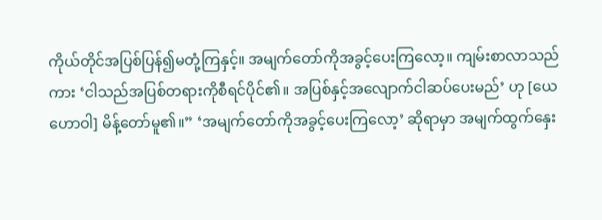ကိုယ်တိုင်အပြစ်ပြန်၍မတုံ့ကြနှင့်။ အမျက်တော်ကိုအခွင့်ပေးကြလော့။ ကျမ်းစာလာသည်ကား ‘ငါသည်အပြစ်တရားကိုစီရင်ပိုင်၏။ အပြစ်နှင့်အလျောက်ငါဆပ်ပေးမည်’ ဟု [ယေဟောဝါ] မိန့်တော်မူ၏။” ‘အမျက်တော်ကိုအခွင့်ပေးကြလော့’ ဆိုရာမှာ အမျက်ထွက်နှေး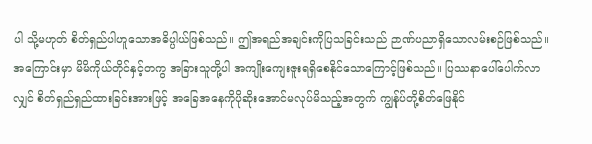ပါ သို့မဟုတ် စိတ်ရှည်ပါဟူသောအဓိပ္ပါယ်ဖြစ်သည်။ ဤအရည်အချင်းကိုပြသခြင်းသည် ဉာဏ်ပညာရှိသောလမ်းစဉ်ဖြစ်သည်။ အကြောင်းမှာ မိမိကိုယ်တိုင်နှင့်တကွ အခြားသူတို့ပါ အကျိုးကျေးဇူးရရှိစေနိုင်သောကြောင့်ဖြစ်သည်။ ပြဿနာပေါ်ပေါက်လာလျှင် စိတ်ရှည်ရှည်ထားခြင်းအားဖြင့် အခြေအနေကိုပိုဆိုးအောင်မလုပ်မိသည့်အတွက် ကျွန်ုပ်တို့စိတ်ဖြေနိုင်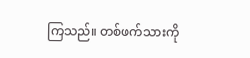ကြသည်။ တစ်ဖက်သားကို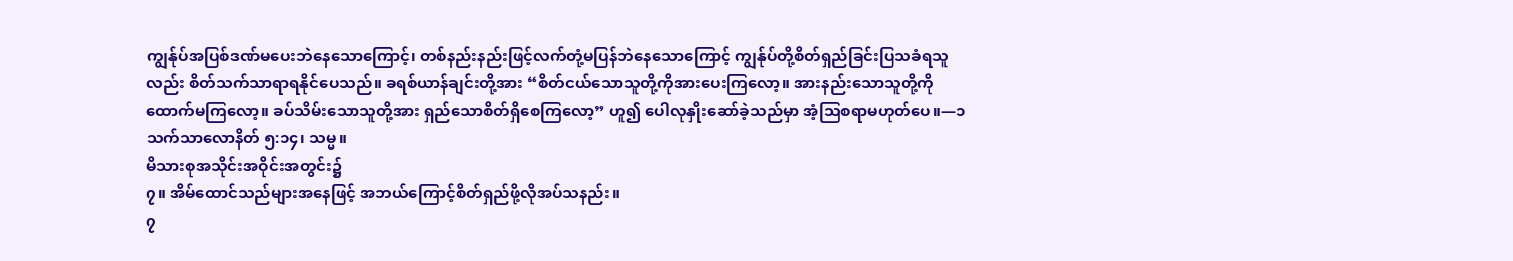ကျွန်ုပ်အပြစ်ဒဏ်မပေးဘဲနေသောကြောင့်၊ တစ်နည်းနည်းဖြင့်လက်တုံ့မပြန်ဘဲနေသောကြောင့် ကျွန်ုပ်တို့စိတ်ရှည်ခြင်းပြသခံရသူလည်း စိတ်သက်သာရာရနိုင်ပေသည်။ ခရစ်ယာန်ချင်းတို့အား “စိတ်ငယ်သောသူတို့ကိုအားပေးကြလော့။ အားနည်းသောသူတို့ကိုထောက်မကြလော့။ ခပ်သိမ်းသောသူတို့အား ရှည်သောစိတ်ရှိစေကြလော့” ဟူ၍ ပေါလုနှိုးဆော်ခဲ့သည်မှာ အံ့သြစရာမဟုတ်ပေ။—၁ သက်သာလောနိတ် ၅:၁၄၊ သမ္မ။
မိသားစုအသိုင်းအဝိုင်းအတွင်း၌
၇။ အိမ်ထောင်သည်များအနေဖြင့် အဘယ်ကြောင့်စိတ်ရှည်ဖို့လိုအပ်သနည်း။
၇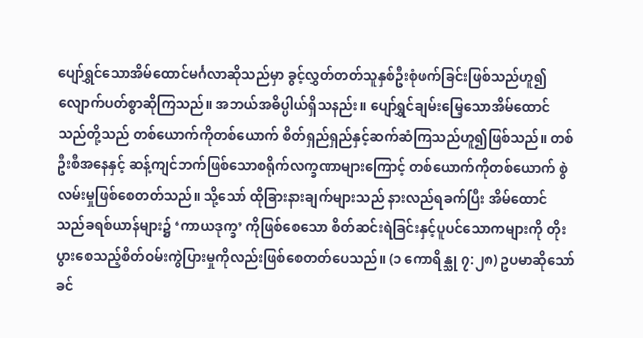ပျော်ရွှင်သောအိမ်ထောင်မင်္ဂလာဆိုသည်မှာ ခွင့်လွှတ်တတ်သူနှစ်ဦးစုံဖက်ခြင်းဖြစ်သည်ဟူ၍ လျောက်ပတ်စွာဆိုကြသည်။ အဘယ်အဓိပ္ပါယ်ရှိသနည်း။ ပျော်ရွှင်ချမ်းမြေ့သောအိမ်ထောင်သည်တို့သည် တစ်ယောက်ကိုတစ်ယောက် စိတ်ရှည်ရှည်နှင့်ဆက်ဆံကြသည်ဟူ၍ဖြစ်သည်။ တစ်ဦးစီအနေနှင့် ဆန့်ကျင်ဘက်ဖြစ်သောစရိုက်လက္ခဏာများကြောင့် တစ်ယောက်ကိုတစ်ယောက် စွဲလမ်းမှုဖြစ်စေတတ်သည်။ သို့သော် ထိုခြားနားချက်များသည် နားလည်ရခက်ပြီး အိမ်ထောင်သည်ခရစ်ယာန်များ၌ ‘ကာယဒုက္ခ’ ကိုဖြစ်စေသော စိတ်ဆင်းရဲခြင်းနှင့်ပူပင်သောကများကို တိုးပွားစေသည့်စိတ်ဝမ်းကွဲပြားမှုကိုလည်းဖြစ်စေတတ်ပေသည်။ (၁ ကောရိန္သု ၇:၂၈) ဥပမာဆိုသော် ခင်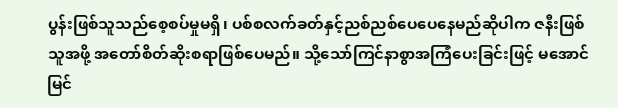ပွန်းဖြစ်သူသည်စေ့စပ်မှုမရှိ၊ ပစ်စလက်ခတ်နှင့်ညစ်ညစ်ပေပေနေမည်ဆိုပါက ဇနီးဖြစ်သူအဖို့ အတော်စိတ်ဆိုးစရာဖြစ်ပေမည်။ သို့သော်ကြင်နာစွာအကြံပေးခြင်းဖြင့် မအောင်မြင်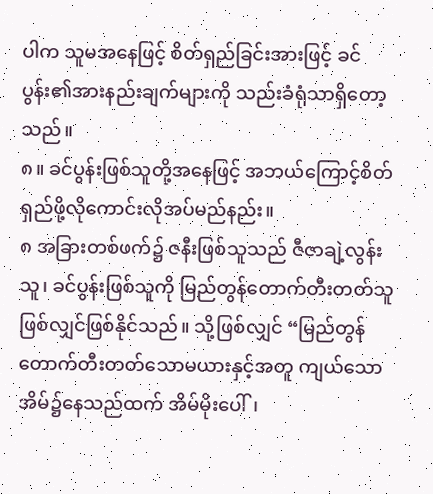ပါက သူမအနေဖြင့် စိတ်ရှည်ခြင်းအားဖြင့် ခင်ပွန်း၏အားနည်းချက်များကို သည်းခံရုံသာရှိတော့သည်။
၈။ ခင်ပွန်းဖြစ်သူတို့အနေဖြင့် အဘယ်ကြောင့်စိတ်ရှည်ဖို့လိုကောင်းလိုအပ်မည်နည်း။
၈ အခြားတစ်ဖက်၌ ဇနီးဖြစ်သူသည် ဇီဇာချဲ့လွန်းသူ၊ ခင်ပွန်းဖြစ်သူကို မြည်တွန်တောက်တီးတတ်သူဖြစ်လျှင်ဖြစ်နိုင်သည်။ သို့ဖြစ်လျှင် “မြည်တွန်တောက်တီးတတ်သောမယားနှင့်အတူ ကျယ်သောအိမ်၌နေသည်ထက် အိမ်မိုးပေါ်၊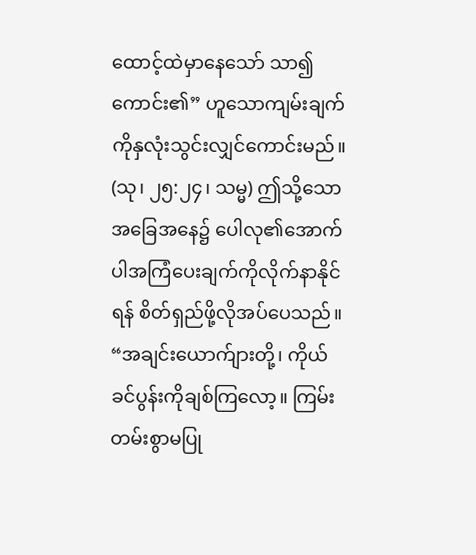ထောင့်ထဲမှာနေသော် သာ၍ကောင်း၏” ဟူသောကျမ်းချက်ကိုနှလုံးသွင်းလျှင်ကောင်းမည်။ (သု၊ ၂၅:၂၄၊ သမ္မ) ဤသို့သောအခြေအနေ၌ ပေါလု၏အောက်ပါအကြံပေးချက်ကိုလိုက်နာနိုင်ရန် စိတ်ရှည်ဖို့လိုအပ်ပေသည်။ “အချင်းယောက်ျားတို့၊ ကိုယ်ခင်ပွန်းကိုချစ်ကြလော့။ ကြမ်းတမ်းစွာမပြု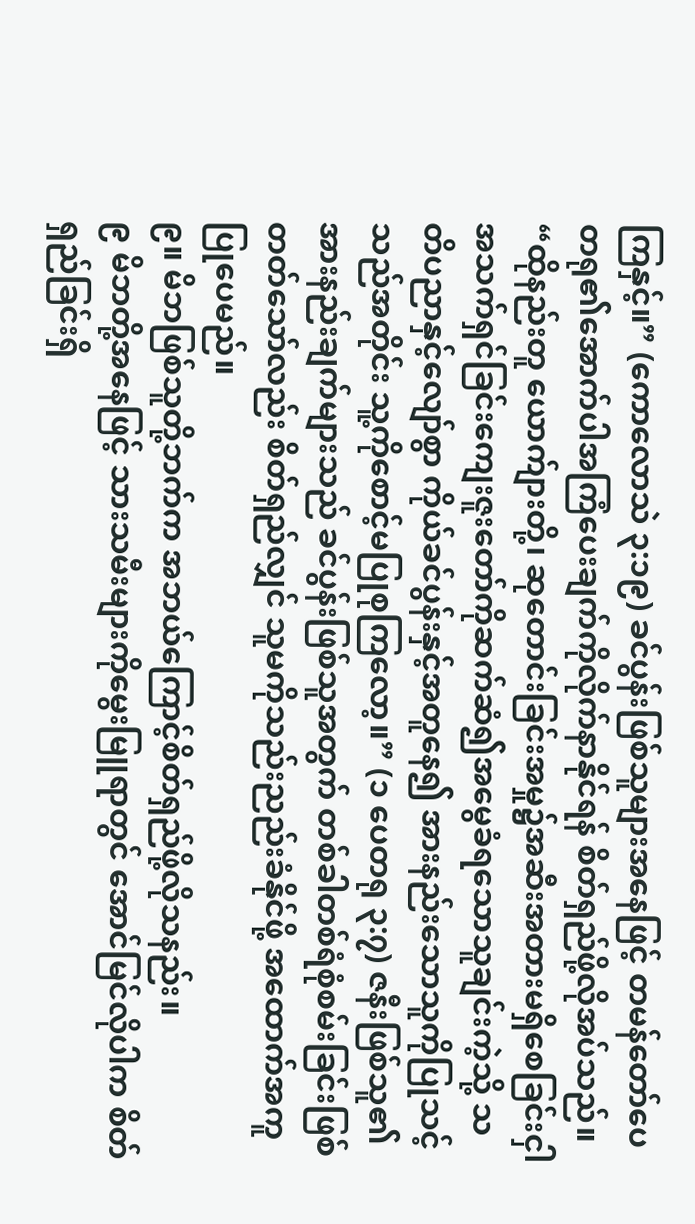ကြနှင့်။” (ကောလောသဲ ၃:၁၉) ခင်ပွန်းဖြစ်သူများအနေဖြင့် တမန်တော်ပေတရု၏အောက်ပါအကြံပေးချက်ကိုလိုက်နာနိုင်ရန် စိတ်ရှည်ဖို့လိုအပ်သည်။ “ထိုနည်းတူ ယောက်ျားတို့၊ ဆုတောင်းခြင်းအမှု၌အဆီးအတားမရှိစေခြင်းငှါ အသက်ရှင်ခြင်းကျေးဇူးတော်ကိုဆက်ဆံ၍အမွေခံရသောသူချင်းကဲ့သို့ သတိပညာနှင့်လျော်စွာ ကိုယ်ခင်ပွန်းနှင့်အတူနေ၍ အားနည်းသောသူကိုပြုသင့်သည်အတိုင်း သူ့ကိုစောင့်မပြုစုကြလော့။” (၁ ပေတရု ၃:၇) ဇနီးဖြစ်သူ၏အားနည်းချက်များသည် ခင်ပွန်းဖြစ်သူအတွက် တစ်ခါတစ်ရံစုံစမ်းခြင်းဖြစ်တတ်သော်လည်း စိတ်ရှည်လျှင် သူမကိုသည်းညည်းခံနိုင်ဖို့ အထောက်အကူပြုပေမည်။
၉။ မိဘဖြစ်သူတို့ဘက်က အဘယ်ကြောင့်စိတ်ရှည်ဖို့လိုသနည်း။
၉ မိဘတို့အနေဖြင့် သားသမီးများကိုမွေးမြူရာတွင် အောင်မြင်လိုပါက စိတ်ရှည်ခြင်းရှိ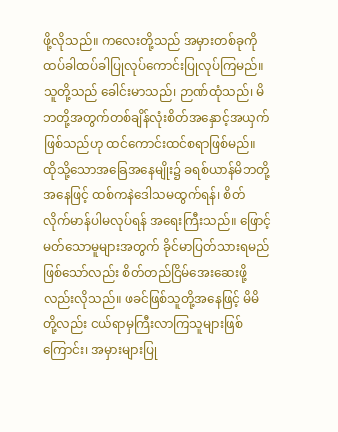ဖို့လိုသည်။ ကလေးတို့သည် အမှားတစ်ခုကိုထပ်ခါထပ်ခါပြုလုပ်ကောင်းပြုလုပ်ကြမည်။ သူတို့သည် ခေါင်းမာသည်၊ ဉာဏ်ထုံသည်၊ မိဘတို့အတွက်တစ်ချိန်လုံးစိတ်အနှောင့်အယှက်ဖြစ်သည်ဟု ထင်ကောင်းထင်စရာဖြစ်မည်။ ထိုသို့သောအခြေအနေမျိုး၌ ခရစ်ယာန်မိဘတို့အနေဖြင့် ထစ်ကနဲဒေါသမထွက်ရန်၊ စိတ်လိုက်မာန်ပါမလုပ်ရန် အရေးကြီးသည်။ ဖြောင့်မတ်သောမူများအတွက် ခိုင်မာပြတ်သားရမည်ဖြစ်သော်လည်း စိတ်တည်ငြိမ်အေးဆေးဖို့လည်းလိုသည်။ ဖခင်ဖြစ်သူတို့အနေဖြင့် မိမိတို့လည်း ငယ်ရာမှကြီးလာကြသူများဖြစ်ကြောင်း၊ အမှားများပြု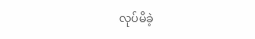လုပ်မိခဲ့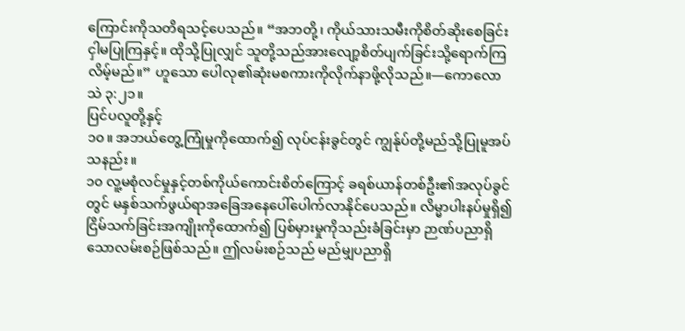ကြောင်းကိုသတိရသင့်ပေသည်။ “အဘတို့၊ ကိုယ်သားသမီးကိုစိတ်ဆိုးစေခြင်းငှါမပြုကြနှင့်။ ထိုသို့ပြုလျှင် သူတို့သည်အားလျော့စိတ်ပျက်ခြင်းသို့ရောက်ကြလိမ့်မည်။” ဟူသော ပေါလု၏ဆုံးမစကားကိုလိုက်နာဖို့လိုသည်။—ကောလောသဲ ၃:၂၁။
ပြင်ပလူတို့နှင့်
၁၀။ အဘယ်တွေ့ကြုံမှုကိုထောက်၍ လုပ်ငန်းခွင်တွင် ကျွန်ုပ်တို့မည်သို့ပြုမူအပ်သနည်း။
၁၀ လူ့မစုံလင်မှုနှင့်တစ်ကိုယ်ကောင်းစိတ်ကြောင့် ခရစ်ယာန်တစ်ဦး၏အလုပ်ခွင်တွင် မနှစ်သက်ဖွယ်ရာအခြေအနေပေါ်ပေါက်လာနိုင်ပေသည်။ လိမ္မာပါးနပ်မှုရှိ၍ ငြိမ်သက်ခြင်းအကျိုးကိုထောက်၍ ပြစ်မှားမှုကိုသည်းခံခြင်းမှာ ဉာဏ်ပညာရှိသောလမ်းစဉ်ဖြစ်သည်။ ဤလမ်းစဉ်သည် မည်မျှပညာရှိ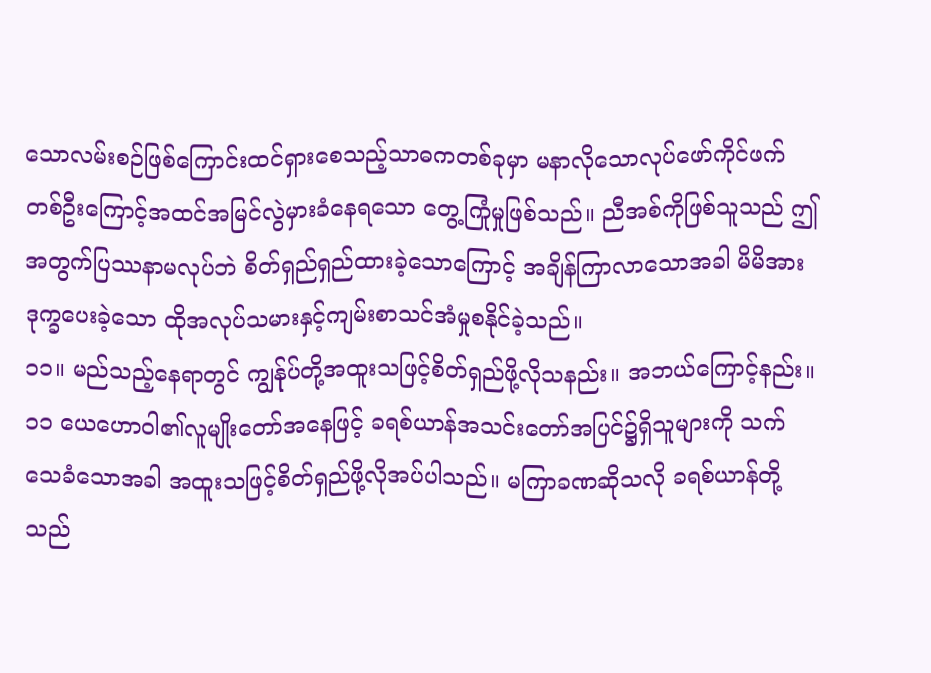သောလမ်းစဉ်ဖြစ်ကြောင်းထင်ရှားစေသည့်သာဓကတစ်ခုမှာ မနာလိုသောလုပ်ဖော်ကိုင်ဖက်တစ်ဦးကြောင့်အထင်အမြင်လွဲမှားခံနေရသော တွေ့ကြုံမှုဖြစ်သည်။ ညီအစ်ကိုဖြစ်သူသည် ဤအတွက်ပြဿနာမလုပ်ဘဲ စိတ်ရှည်ရှည်ထားခဲ့သောကြောင့် အချိန်ကြာလာသောအခါ မိမိအားဒုက္ခပေးခဲ့သော ထိုအလုပ်သမားနှင့်ကျမ်းစာသင်အံမှုစနိုင်ခဲ့သည်။
၁၁။ မည်သည့်နေရာတွင် ကျွန်ုပ်တို့အထူးသဖြင့်စိတ်ရှည်ဖို့လိုသနည်း။ အဘယ်ကြောင့်နည်း။
၁၁ ယေဟောဝါ၏လူမျိုးတော်အနေဖြင့် ခရစ်ယာန်အသင်းတော်အပြင်၌ရှိသူများကို သက်သေခံသောအခါ အထူးသဖြင့်စိတ်ရှည်ဖို့လိုအပ်ပါသည်။ မကြာခဏဆိုသလို ခရစ်ယာန်တို့သည်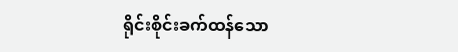ရိုင်းစိုင်းခက်ထန်သော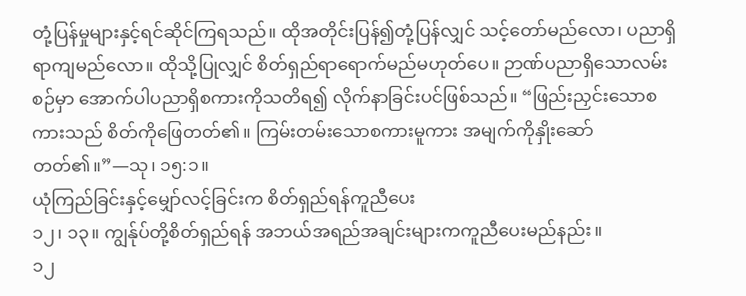တုံ့ပြန်မှုများနှင့်ရင်ဆိုင်ကြရသည်။ ထိုအတိုင်းပြန်၍တုံ့ပြန်လျှင် သင့်တော်မည်လော၊ ပညာရှိရာကျမည်လော။ ထိုသို့ပြုလျှင် စိတ်ရှည်ရာရောက်မည်မဟုတ်ပေ။ ဉာဏ်ပညာရှိသောလမ်းစဉ်မှာ အောက်ပါပညာရှိစကားကိုသတိရ၍ လိုက်နာခြင်းပင်ဖြစ်သည်။ “ဖြည်းညှင်းသောစကားသည် စိတ်ကိုဖြေတတ်၏။ ကြမ်းတမ်းသောစကားမူကား အမျက်ကိုနှိုးဆော်တတ်၏။”—သု၊ ၁၅:၁။
ယုံကြည်ခြင်းနှင့်မျှော်လင့်ခြင်းက စိတ်ရှည်ရန်ကူညီပေး
၁၂၊ ၁၃။ ကျွန်ုပ်တို့စိတ်ရှည်ရန် အဘယ်အရည်အချင်းများကကူညီပေးမည်နည်း။
၁၂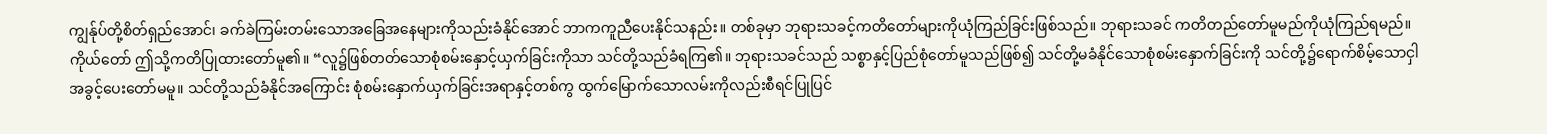ကျွန်ုပ်တို့စိတ်ရှည်အောင်၊ ခက်ခဲကြမ်းတမ်းသောအခြေအနေများကိုသည်းခံနိုင်အောင် ဘာကကူညီပေးနိုင်သနည်း။ တစ်ခုမှာ ဘုရားသခင့်ကတိတော်များကိုယုံကြည်ခြင်းဖြစ်သည်။ ဘုရားသခင် ကတိတည်တော်မူမည်ကိုယုံကြည်ရမည်။ ကိုယ်တော် ဤသို့ကတိပြုထားတော်မူ၏။ “လူ၌ဖြစ်တတ်သောစုံစမ်းနှောင့်ယှက်ခြင်းကိုသာ သင်တို့သည်ခံရကြ၏။ ဘုရားသခင်သည် သစ္စာနှင့်ပြည်စုံတော်မူသည်ဖြစ်၍ သင်တို့မခံနိုင်သောစုံစမ်းနှောက်ခြင်းကို သင်တို့၌ရောက်စိမ့်သောငှါ အခွင့်ပေးတော်မမူ။ သင်တို့သည်ခံနိုင်အကြောင်း စုံစမ်းနှောက်ယှက်ခြင်းအရာနှင့်တစ်ကွ ထွက်မြောက်သောလမ်းကိုလည်းစီရင်ပြုပြင်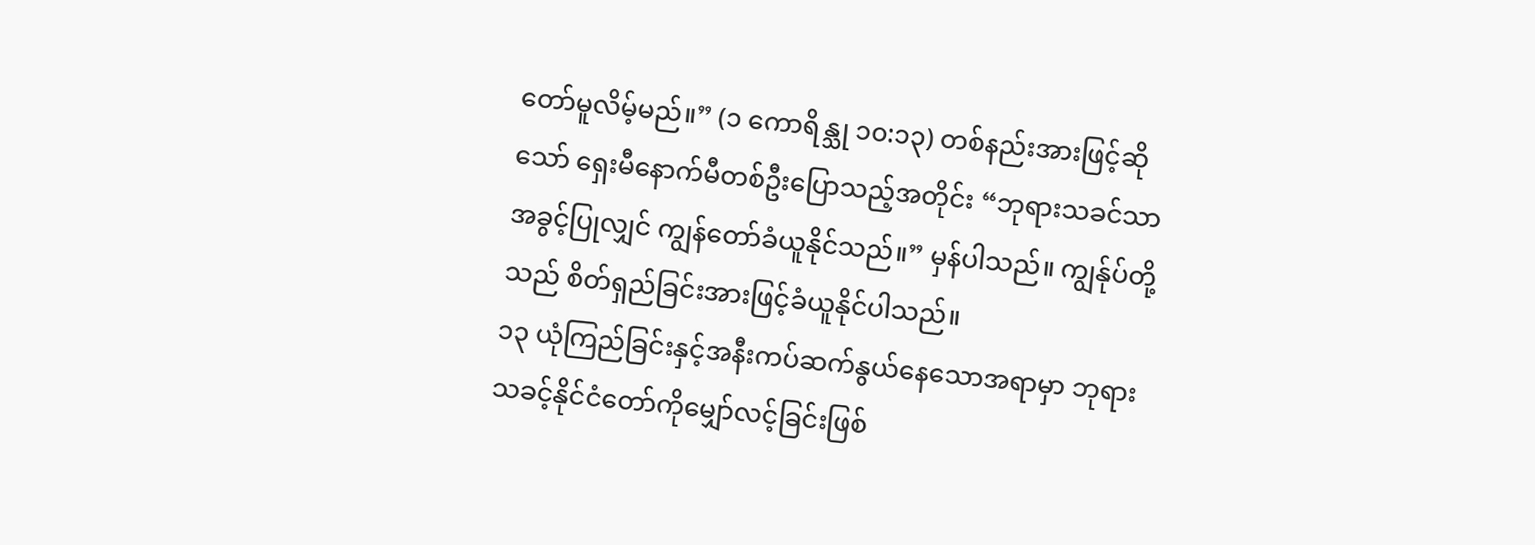တော်မူလိမ့်မည်။” (၁ ကောရိန္သု ၁၀:၁၃) တစ်နည်းအားဖြင့်ဆိုသော် ရှေးမီနောက်မီတစ်ဦးပြောသည့်အတိုင်း “ဘုရားသခင်သာအခွင့်ပြုလျှင် ကျွန်တော်ခံယူနိုင်သည်။” မှန်ပါသည်။ ကျွန်ုပ်တို့သည် စိတ်ရှည်ခြင်းအားဖြင့်ခံယူနိုင်ပါသည်။
၁၃ ယုံကြည်ခြင်းနှင့်အနီးကပ်ဆက်နွယ်နေသောအရာမှာ ဘုရားသခင့်နိုင်ငံတော်ကိုမျှော်လင့်ခြင်းဖြစ်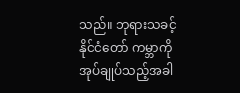သည်။ ဘုရားသခင့်နိုင်ငံတော် ကမ္ဘာကိုအုပ်ချုပ်သည့်အခါ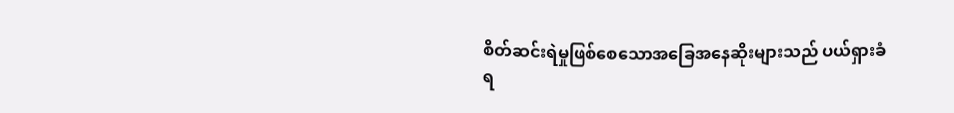စိတ်ဆင်းရဲမှုဖြစ်စေသောအခြေအနေဆိုးများသည် ပယ်ရှားခံရ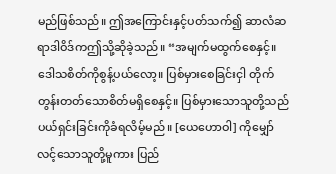မည်ဖြစ်သည်။ ဤအကြောင်းနှင့်ပတ်သက်၍ ဆာလံဆရာဒါဝိဒ်ကဤသို့ဆိုခဲ့သည်။ “အမျက်မထွက်စေနှင့်။ ဒေါသစိတ်ကိုစွန့်ပယ်လော့။ ပြစ်မှားစေခြင်းငှါ တိုက်တွန်းတတ်သောစိတ်မရှိစေနှင့်။ ပြစ်မှားသောသူတို့သည် ပယ်ရှင်းခြင်းကိုခံရလိမ့်မည်။ [ယေဟောဝါ] ကိုမျှော်လင့်သောသူတို့မူကား ပြည်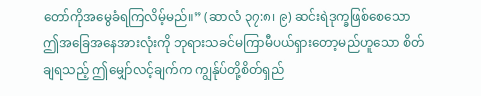တော်ကိုအမွေခံရကြလိမ့်မည်။” (ဆာလံ ၃၇:၈၊ ၉) ဆင်းရဲဒုက္ခဖြစ်စေသော ဤအခြေအနေအားလုံးကို ဘုရားသခင်မကြာမီပယ်ရှားတော့မည်ဟူသော စိတ်ချရသည့် ဤမျှော်လင့်ချက်က ကျွန်ုပ်တို့စိတ်ရှည်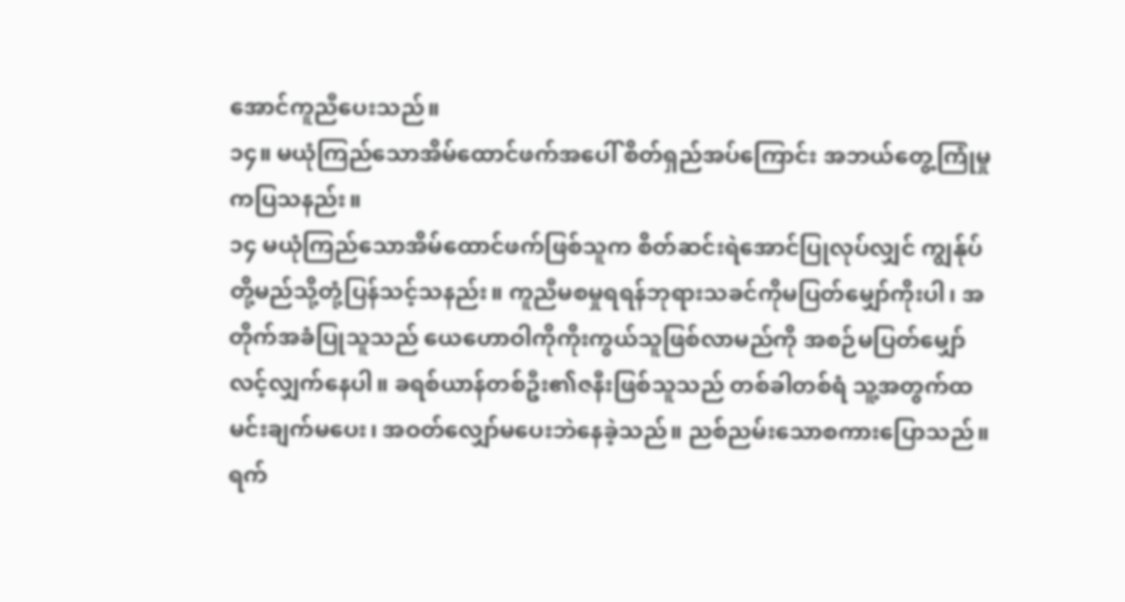အောင်ကူညီပေးသည်။
၁၄။ မယုံကြည်သောအိမ်ထောင်ဖက်အပေါ် စိတ်ရှည်အပ်ကြောင်း အဘယ်တွေ့ကြုံမှုကပြသနည်း။
၁၄ မယုံကြည်သောအိမ်ထောင်ဖက်ဖြစ်သူက စိတ်ဆင်းရဲအောင်ပြုလုပ်လျှင် ကျွန်ုပ်တို့မည်သို့တုံ့ပြန်သင့်သနည်း။ ကူညီမစမှုရရန်ဘုရားသခင်ကိုမပြတ်မျှော်ကိုးပါ၊ အတိုက်အခံပြုသူသည် ယေဟောဝါကိုကိုးကွယ်သူဖြစ်လာမည်ကို အစဉ်မပြတ်မျှော်လင့်လျှက်နေပါ။ ခရစ်ယာန်တစ်ဦး၏ဇနီးဖြစ်သူသည် တစ်ခါတစ်ရံ သူ့အတွက်ထမင်းချက်မပေး၊ အဝတ်လျှော်မပေးဘဲနေခဲ့သည်။ ညစ်ညမ်းသောစကားပြောသည်။ ရက်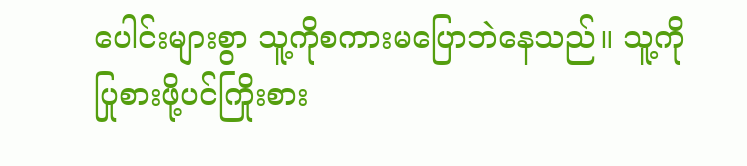ပေါင်းများစွာ သူ့ကိုစကားမပြောဘဲနေသည်။ သူ့ကိုပြုစားဖို့ပင်ကြိုးစား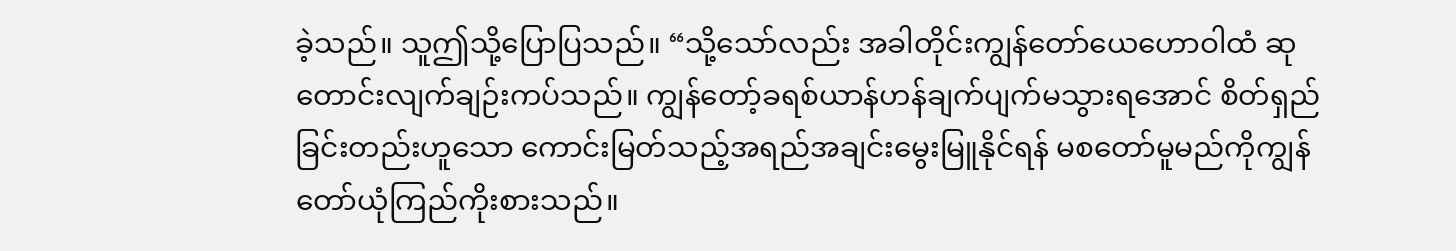ခဲ့သည်။ သူဤသို့ပြောပြသည်။ “သို့သော်လည်း အခါတိုင်းကျွန်တော်ယေဟောဝါထံ ဆုတောင်းလျက်ချဉ်းကပ်သည်။ ကျွန်တော့်ခရစ်ယာန်ဟန်ချက်ပျက်မသွားရအောင် စိတ်ရှည်ခြင်းတည်းဟူသော ကောင်းမြတ်သည့်အရည်အချင်းမွေးမြူနိုင်ရန် မစတော်မူမည်ကိုကျွန်တော်ယုံကြည်ကိုးစားသည်။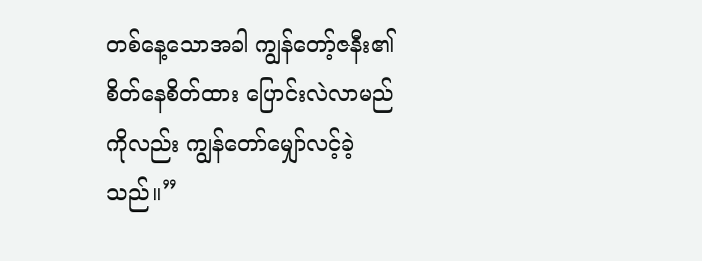တစ်နေ့သောအခါ ကျွန်တော့်ဇနီး၏စိတ်နေစိတ်ထား ပြောင်းလဲလာမည်ကိုလည်း ကျွန်တော်မျှော်လင့်ခဲ့သည်။”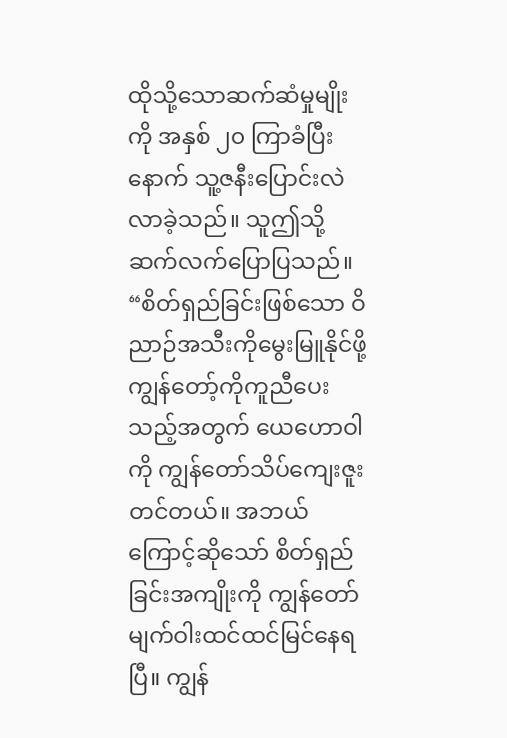ထိုသို့သောဆက်ဆံမှုမျိုးကို အနှစ် ၂၀ ကြာခံပြီးနောက် သူ့ဇနီးပြောင်းလဲလာခဲ့သည်။ သူဤသို့ဆက်လက်ပြောပြသည်။ “စိတ်ရှည်ခြင်းဖြစ်သော ဝိညာဉ်အသီးကိုမွေးမြူနိုင်ဖို့ ကျွန်တော့်ကိုကူညီပေးသည့်အတွက် ယေဟောဝါကို ကျွန်တော်သိပ်ကျေးဇူးတင်တယ်။ အဘယ်ကြောင့်ဆိုသော် စိတ်ရှည်ခြင်းအကျိုးကို ကျွန်တော်မျက်ဝါးထင်ထင်မြင်နေရပြီ။ ကျွန်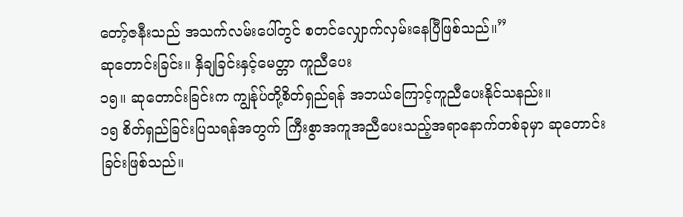တော့်ဇနီးသည် အသက်လမ်းပေါ်တွင် စတင်လျှောက်လှမ်းနေပြီဖြစ်သည်။”
ဆုတောင်းခြင်း။ နှိချခြင်းနှင့်မေတ္တာ ကူညီပေး
၁၅။ ဆုတောင်းခြင်းက ကျွန်ုပ်တို့စိတ်ရှည်ရန် အဘယ်ကြောင့်ကူညီပေးနိုင်သနည်း။
၁၅ စိတ်ရှည်ခြင်းပြသရန်အတွက် ကြီးစွာအကူအညီပေးသည့်အရာနောက်တစ်ခုမှာ ဆုတောင်းခြင်းဖြစ်သည်။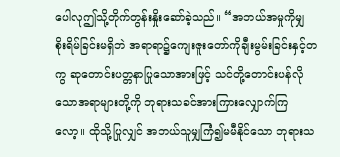ပေါလုဤသို့တိုက်တွန်းနှိုးဆော်ခဲ့သည်။ “အဘယ်အမှုကိုမျှ စိုးရိမ်ခြင်းမရှိဘဲ အရာရာ၌ကျေးဇူးတော်ကိုချီးမွမ်းခြင်းနှင့်တကွ ဆုတောင်းပတ္တနာပြုသောအားဖြင့် သင်တို့တောင်းပန်လိုသောအရာများတို့ကို ဘုရားသခင်အားကြားလျှောက်ကြလော့။ ထိုသို့ပြုလျှင် အဘယ်သူမျှကြံ၍မမီနိုင်သော ဘုရားသ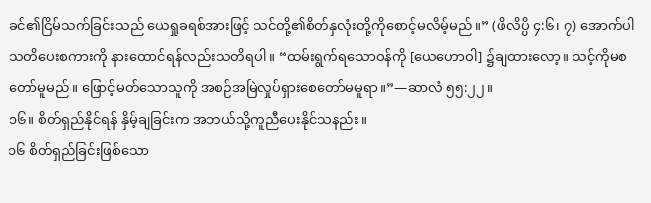ခင်၏ငြိမ်သက်ခြင်းသည် ယေရှုခရစ်အားဖြင့် သင်တို့၏စိတ်နှလုံးတို့ကိုစောင့်မလိမ့်မည်။” (ဖိလိပ္ပိ ၄:၆၊ ၇) အောက်ပါသတိပေးစကားကို နားထောင်ရန်လည်းသတိရပါ။ “ထမ်းရွက်ရသောဝန်ကို [ယေဟောဝါ] ၌ချထားလော့။ သင့်ကိုမစတော်မူမည်။ ဖြောင့်မတ်သောသူကို အစဉ်အမြဲလှုပ်ရှားစေတော်မမူရာ။”—ဆာလံ ၅၅:၂၂။
၁၆။ စိတ်ရှည်နိုင်ရန် နှိမ့်ချခြင်းက အဘယ်သို့ကူညီပေးနိုင်သနည်း။
၁၆ စိတ်ရှည်ခြင်းဖြစ်သော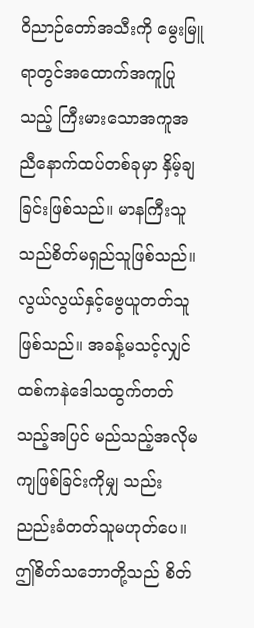ဝိညာဉ်တော်အသီးကို မွေးမြူရာတွင်အထောက်အကူပြုသည့် ကြီးမားသောအကူအညီနောက်ထပ်တစ်ခုမှာ နှိမ့်ချခြင်းဖြစ်သည်။ မာနကြီးသူသည်စိတ်မရှည်သူဖြစ်သည်။ လွယ်လွယ်နှင့်ဗွေယူတတ်သူဖြစ်သည်။ အခန့်မသင့်လျှင် ထစ်ကနဲဒေါသထွက်တတ်သည့်အပြင် မည်သည့်အလိုမကျဖြစ်ခြင်းကိုမျှ သည်းညည်းခံတတ်သူမဟုတ်ပေ။ ဤစိတ်သဘောတို့သည် စိတ်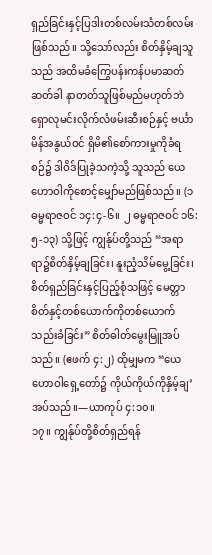ရှည်ခြင်းနှင့်ပြဒါးတစ်လမ်းသံတစ်လမ်းဖြစ်သည်။ သို့သော်လည်း စိတ်နှိမ့်ချသူသည် အထိမခံကြွေပန်းကန်ပမာဆတ်ဆတ်ခါ နာတတ်သူဖြစ်မည်မဟုတ်ဘဲ ရှောလုမင်းလိုက်လံဖမ်းဆီးစဉ်နှင့် ဗင်္ယာမိန်အနွယ်ဝင် ရှိမိ၏စော်ကားမှုကိုခံရစဉ်၌ ဒါဝိဒ်ပြုခဲ့သကဲ့သို့ သူသည် ယေဟောဝါကိုစောင့်မျှော်မည်ဖြစ်သည်။ (၁ ဓမ္မရာဇဝင် ၁၄:၄-၆။ ၂ ဓမ္မရာဇဝင် ၁၆:၅-၁၃) သို့ဖြင့် ကျွန်ုပ်တို့သည် “အရာရာ၌စိတ်နှိမ့်ချခြင်း၊ နူးညံ့သိမ်မွေ့ခြင်း၊ စိတ်ရှည်ခြင်းနှင့်ပြည့်စုံသဖြင့် မေတ္တာစိတ်နှင့်တစ်ယောက်ကိုတစ်ယောက်သည်းခံခြင်း” စိတ်ဓါတ်မွေးမြူအပ်သည်။ (ဧဖက် ၄:၂) ထိုမျှမက “ယေဟောဝါရှေ့တော်၌ ကိုယ်ကိုယ်ကိုနှိမ့်ချ’ အပ်သည်။—ယာကုပ် ၄:၁၀။
၁၇။ ကျွန်ုပ်တို့စိတ်ရှည်ရန်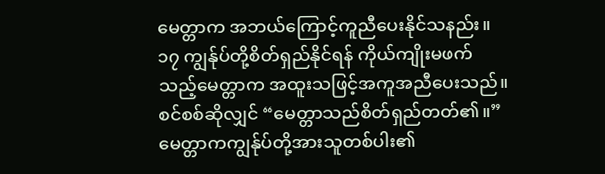မေတ္တာက အဘယ်ကြောင့်ကူညီပေးနိုင်သနည်း။
၁၇ ကျွန်ုပ်တို့စိတ်ရှည်နိုင်ရန် ကိုယ်ကျိုးမဖက်သည့်မေတ္တာက အထူးသဖြင့်အကူအညီပေးသည်။ စင်စစ်ဆိုလျှင် “မေတ္တာသည်စိတ်ရှည်တတ်၏။” မေတ္တာကကျွန်ုပ်တို့အားသူတစ်ပါး၏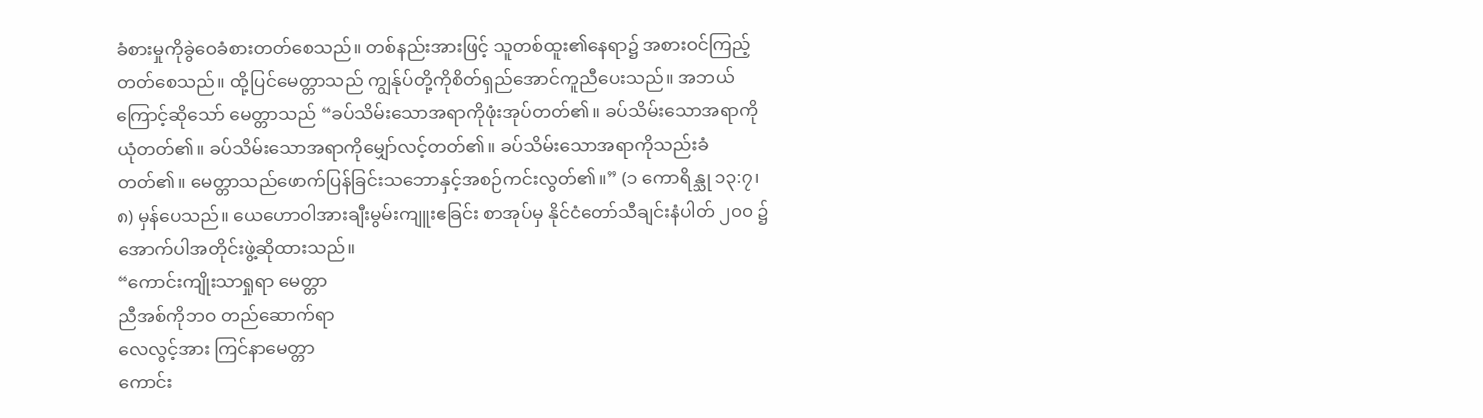ခံစားမှုကိုခွဲဝေခံစားတတ်စေသည်။ တစ်နည်းအားဖြင့် သူတစ်ထူး၏နေရာ၌ အစားဝင်ကြည့်တတ်စေသည်။ ထို့ပြင်မေတ္တာသည် ကျွန်ုပ်တို့ကိုစိတ်ရှည်အောင်ကူညီပေးသည်။ အဘယ်ကြောင့်ဆိုသော် မေတ္တာသည် “ခပ်သိမ်းသောအရာကိုဖုံးအုပ်တတ်၏။ ခပ်သိမ်းသောအရာကိုယုံတတ်၏။ ခပ်သိမ်းသောအရာကိုမျှော်လင့်တတ်၏။ ခပ်သိမ်းသောအရာကိုသည်းခံတတ်၏။ မေတ္တာသည်ဖောက်ပြန်ခြင်းသဘောနှင့်အစဉ်ကင်းလွတ်၏။” (၁ ကောရိန္သု ၁၃:၇၊ ၈) မှန်ပေသည်။ ယေဟောဝါအားချီးမွမ်းကျူးဧခြင်း စာအုပ်မှ နိုင်ငံတော်သီချင်းနံပါတ် ၂၀၀ ၌အောက်ပါအတိုင်းဖွဲ့ဆိုထားသည်။
“ကောင်းကျိုးသာရှုရာ မေတ္တာ
ညီအစ်ကိုဘဝ တည်ဆောက်ရာ
လေလွင့်အား ကြင်နာမေတ္တာ
ကောင်း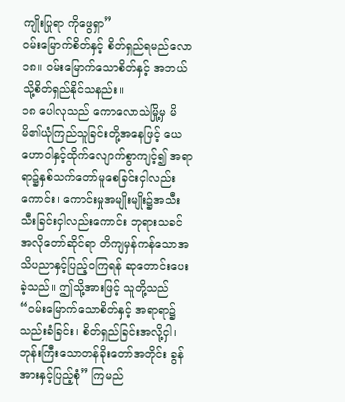ကျိုးပြုရာ ကိုဖွေရှာ”
ဝမ်းမြောက်စိတ်နှင့် စိတ်ရှည်ရမည်လော
၁၈။ ဝမ်းမြောက်သောစိတ်နှင့် အဘယ်သို့စိတ်ရှည်နိုင်သနည်း။
၁၈ ပေါလုသည် ကောလောသဲမြို့မှ မိမိ၏ယုံကြည်သူခြင်းတို့အနေဖြင့် ယေဟောဝါနှင့်ထိုက်လျောက်စွာကျင့်၍ အရာရာ၌နှစ်သက်တော်မူစေခြင်းငှါလည်းကောင်း၊ ကောင်းမှုအမျိုးမျိုး၌အသီးသီးခြင်းငှါလည်းကောင်း ဘုရားသခင်အလိုတော်ဆိုင်ရာ တိကျမှန်ကန်သောအသိပညာနှင့်ပြည့်ဝကြရန် ဆုတောင်းပေးခဲ့သည်။ ဤသို့အားဖြင့် သူတို့သည် “ဝမ်းမြောက်သောစိတ်နှင့် အရာရာ၌သည်းခံခြင်း၊ စိတ်ရှည်ခြင်းအလို့ငှါ၊ ဘုန်းကြီးသောတန်ခိုးတော်အတိုင်း ခွန်အားနှင့်ပြည့်စုံ” ကြမည်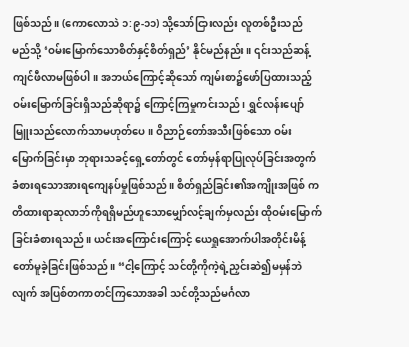ဖြစ်သည်။ (ကောလောသဲ ၁:၉-၁၁) သို့သော်ငြားလည်း လူတစ်ဦးသည် မည်သို့ ‘ဝမ်းမြောက်သောစိတ်နှင့်စိတ်ရှည်’ နိုင်မည်နည်း။ ၎င်းသည်ဆန့်ကျင်ဖီလာမဖြစ်ပါ။ အဘယ်ကြောင့်ဆိုသော် ကျမ်းစာ၌ဖော်ပြထားသည့် ဝမ်းမြောက်ခြင်းရှိသည်ဆိုရာ၌ ကြောင့်ကြမှုကင်းသည်၊ ရွှင်လန်းပျော်မြူးသည်လောက်သာမဟုတ်ပေ။ ဝိညာဉ်တော်အသီးဖြစ်သော ဝမ်းမြောက်ခြင်းမှာ ဘုရားသခင့်ရှေ့တော်တွင် တော်မှန်ရာပြုလုပ်ခြင်းအတွက် ခံစားရသောအားရကျေနပ်မှုဖြစ်သည်။ စိတ်ရှည်ခြင်း၏အကျိုးအဖြစ် ကတိထားရာဆုလာဘ်ကိုရရှိမည်ဟူသောမျှော်လင့်ချက်မှလည်း ထိုဝမ်းမြောက်ခြင်းခံစားရသည်။ ယင်းအကြောင်းကြောင့် ယေရှုအောက်ပါအတိုင်းမိန့်တော်မူခဲ့ခြင်းဖြစ်သည်။ “ငါ့ကြောင့် သင်တို့ကိုကဲ့ရဲ့ညှင်းဆဲ၍မမှန်ဘဲလျက် အပြစ်တကာတင်ကြသောအခါ သင်တို့သည်မင်္ဂလာ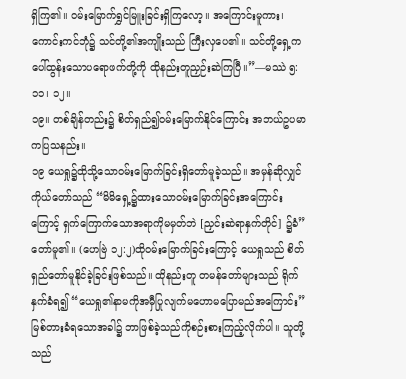ရှိကြ၏။ ဝမ်းမြောက်ရွှင်မြူးခြင်းရှိကြလော့။ အကြောင်းမူကား၊ ကောင်းကင်ဘုံ၌ သင်တို့၏အကျိုးသည် ကြီးလှပေ၏။ သင်တို့ရှေ့ကပေါ်ထွန်းသောပရောဖက်တို့ကို ထိုနည်းတူညှဉ်းဆဲကြပြီ။”—မဿဲ ၅:၁၁၊ ၁၂။
၁၉။ တစ်ချိန်တည်း၌ စိတ်ရှည်၍ဝမ်းမြောက်နိုင်ကြောင်း အဘယ်ဥပမာကပြသနည်း။
၁၉ ယေရှု၌ထိုသို့သောဝမ်းမြောက်ခြင်းရှိတော်မူခဲ့သည်။ အမှန်ဆိုလျှင် ကိုယ်တော်သည် “မိမိရှေ့၌ထားသောဝမ်းမြောက်ခြင်းအကြောင်းကြောင့် ရှက်ကြောက်သောအရာကိုမမှတ်ဘဲ [ညှင်းဆဲရာနှက်တိုင်] ၌ခံ” တော်မူ၏။ (ဟေဗြဲ ၁၂:၂)ထိုဝမ်းမြောက်ခြင်းကြောင့် ယေရှုသည် စိတ်ရှည်တော်မူနိုင်ခဲ့ခြင်းဖြစ်သည်။ ထိုနည်းတူ တမန်တော်များသည် ရိုက်နှက်ခံရ၍ “ယေရှု၏နာမကိုအမှီပြုလျက်မဟောမပြောမည်အကြောင်း” မြစ်တားခံရသောအခါ၌ ဘာဖြစ်ခဲ့သည်ကိုစဉ်းစားကြည့်လိုက်ပါ။ သူတို့သည်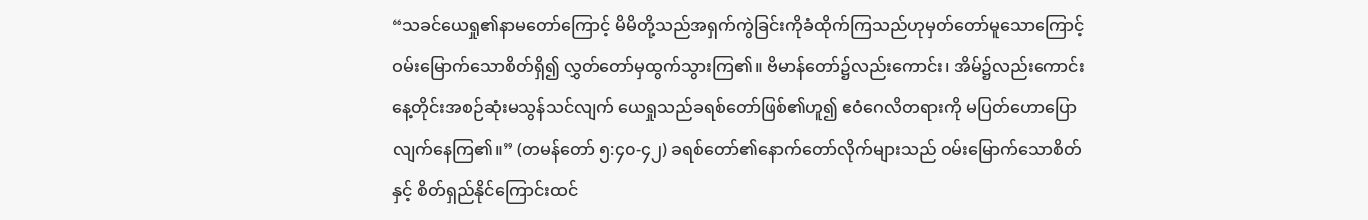“သခင်ယေရှု၏နာမတော်ကြောင့် မိမိတို့သည်အရှက်ကွဲခြင်းကိုခံထိုက်ကြသည်ဟုမှတ်တော်မူသောကြောင့် ဝမ်းမြောက်သောစိတ်ရှိ၍ လွှတ်တော်မှထွက်သွားကြ၏။ ဗိမာန်တော်၌လည်းကောင်း၊ အိမ်၌လည်းကောင်း နေ့တိုင်းအစဉ်ဆုံးမသွန်သင်လျက် ယေရှုသည်ခရစ်တော်ဖြစ်၏ဟူ၍ ဧဝံဂေလိတရားကို မပြတ်ဟောပြောလျက်နေကြ၏။” (တမန်တော် ၅:၄၀-၄၂) ခရစ်တော်၏နောက်တော်လိုက်များသည် ဝမ်းမြောက်သောစိတ်နှင့် စိတ်ရှည်နိုင်ကြောင်းထင်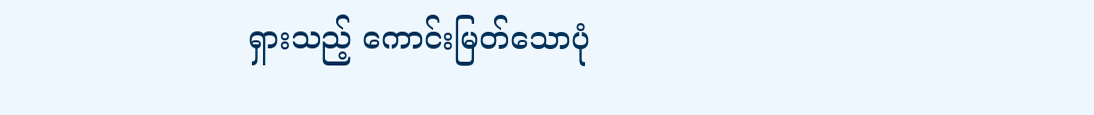ရှားသည့် ကောင်းမြတ်သောပုံ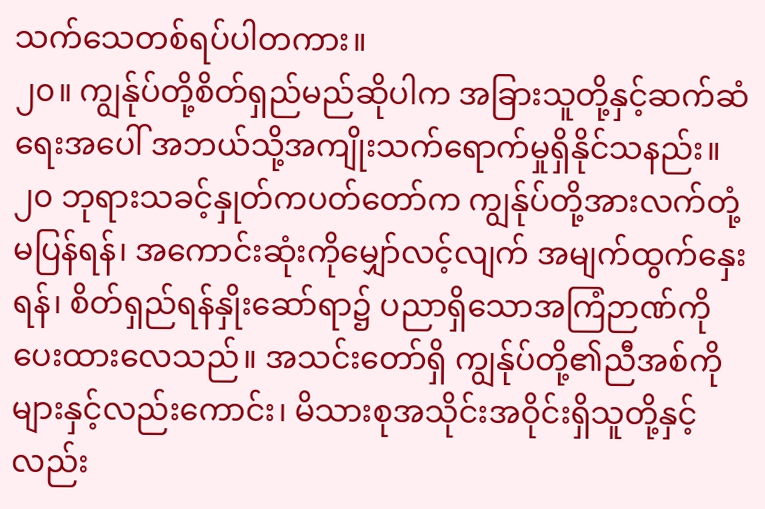သက်သေတစ်ရပ်ပါတကား။
၂၀။ ကျွန်ုပ်တို့စိတ်ရှည်မည်ဆိုပါက အခြားသူတို့နှင့်ဆက်ဆံရေးအပေါ် အဘယ်သို့အကျိုးသက်ရောက်မှုရှိနိုင်သနည်း။
၂၀ ဘုရားသခင့်နှုတ်ကပတ်တော်က ကျွန်ုပ်တို့အားလက်တုံ့မပြန်ရန်၊ အကောင်းဆုံးကိုမျှော်လင့်လျက် အမျက်ထွက်နှေးရန်၊ စိတ်ရှည်ရန်နှိုးဆော်ရာ၌ ပညာရှိသောအကြံဉာဏ်ကိုပေးထားလေသည်။ အသင်းတော်ရှိ ကျွန်ုပ်တို့၏ညီအစ်ကိုများနှင့်လည်းကောင်း၊ မိသားစုအသိုင်းအဝိုင်းရှိသူတို့နှင့်လည်း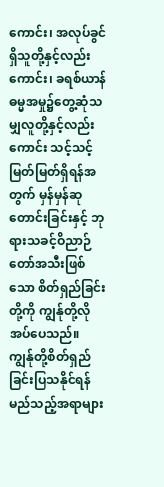ကောင်း၊ အလုပ်ခွင်ရှိသူတို့နှင့်လည်းကောင်း၊ ခရစ်ယာန်ဓမ္မအမှု၌တွေ့ဆုံသမျှလူတို့နှင့်လည်းကောင်း သင့်သင့်မြတ်မြတ်ရှိရန်အတွက် မှန်မှန်ဆုတောင်းခြင်းနှင့် ဘုရားသခင့်ဝိညာဉ်တော်အသီးဖြစ်သော စိတ်ရှည်ခြင်းတို့ကို ကျွန်ုတို့လိုအပ်ပေသည်။ ကျွန်ုတို့စိတ်ရှည်ခြင်းပြသနိုင်ရန် မည်သည့်အရာများ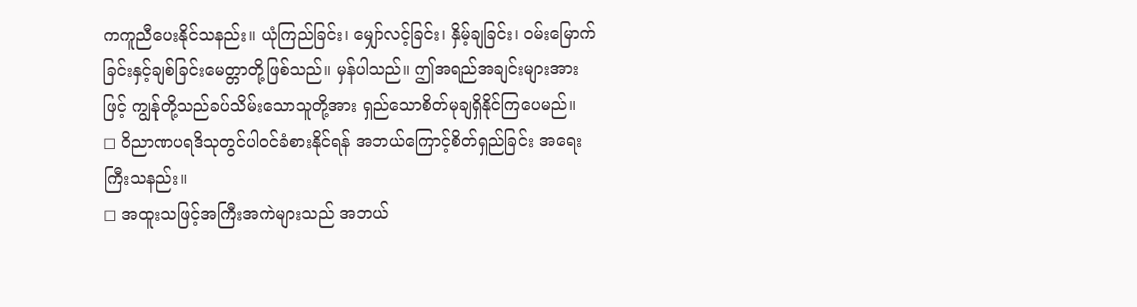ကကူညီပေးနိုင်သနည်း။ ယုံကြည်ခြင်း၊ မျှော်လင့်ခြင်း၊ နှိမ့်ချခြင်း၊ ဝမ်းမြောက်ခြင်းနှင့်ချစ်ခြင်းမေတ္တာတို့ဖြစ်သည်။ မှန်ပါသည်။ ဤအရည်အချင်းများအားဖြင့် ကျွန်ုတို့သည်ခပ်သိမ်းသောသူတို့အား ရှည်သောစိတ်မုချရှိနိုင်ကြပေမည်။
◻ ဝိညာဏပရဒိသုတွင်ပါဝင်ခံစားနိုင်ရန် အဘယ်ကြောင့်စိတ်ရှည်ခြင်း အရေးကြီးသနည်း။
◻ အထူးသဖြင့်အကြီးအကဲများသည် အဘယ်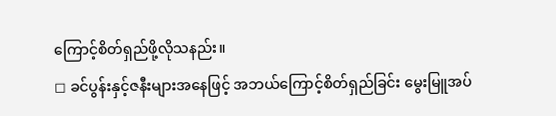ကြောင့်စိတ်ရှည်ဖို့လိုသနည်း။
◻ ခင်ပွန်းနှင့်ဇနီးများအနေဖြင့် အဘယ်ကြောင့်စိတ်ရှည်ခြင်း မွေးမြူအပ်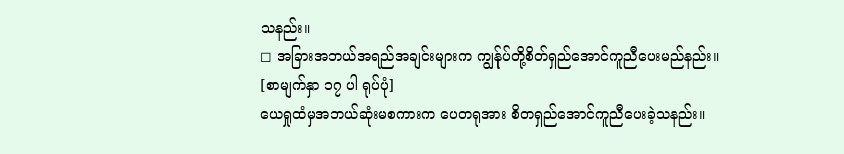သနည်း။
◻ အခြားအဘယ်အရည်အချင်းများက ကျွန်ုပ်တို့စိတ်ရှည်အောင်ကူညီပေးမည်နည်း။
[စာမျက်နှာ ၁၇ ပါ ရုပ်ပုံ]
ယေရှုထံမှအဘယ်ဆုံးမစကားက ပေတရုအား စိတရှည်အောင်ကူညီပေးခဲ့သနည်း။